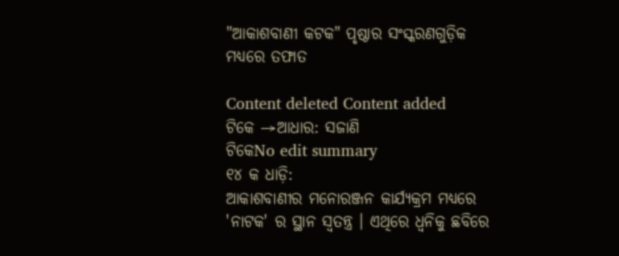"ଆକାଶବାଣୀ କଟକ" ପୃଷ୍ଠାର ସଂସ୍କରଣ‌ଗୁଡ଼ିକ ମଧ୍ୟରେ ତଫାତ

Content deleted Content added
ଟିକେ →ଆଧାର: ସଜାଣି
ଟିକେNo edit summary
୧୪ କ ଧାଡ଼ି:
ଆକାଶବାଣୀର ମନୋରଞ୍ଜନ କାର୍ଯ୍ଯକ୍ରମ ମଧ୍ୟରେ 'ନାଟକ' ର ସ୍ଥାନ ସ୍ଵତନ୍ତ୍ର । ଏଥିରେ ଧ୍ଵନିକୁ ଛବିରେ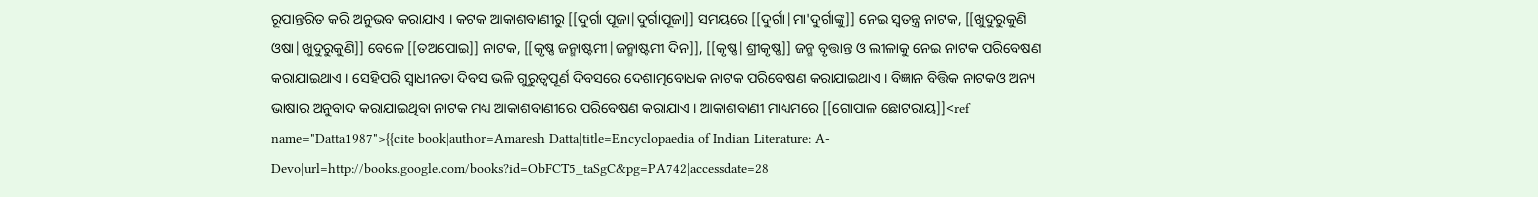ରୂପାନ୍ତରିତ କରି ଅନୁଭବ କରାଯାଏ । କଟକ ଆକାଶବାଣୀରୁ [[ଦୁର୍ଗା ପୂଜା|ଦୁର୍ଗାପୂଜା]] ସମୟରେ [[ଦୁର୍ଗା|ମା'ଦୁର୍ଗାଙ୍କୁ]] ନେଇ ସ୍ଵତନ୍ତ୍ର ନାଟକ, [[ଖୁଦୁରୁକୁଣି ଓଷା|ଖୁଦୁରୁକୁଣି]] ବେଳେ [[ତଅପୋଇ]] ନାଟକ, [[କୃଷ୍ଣ ଜନ୍ମାଷ୍ଟମୀ|ଜନ୍ମାଷ୍ଟମୀ ଦିନ]], [[କୃଷ୍ଣ|ଶ୍ରୀକୃଷ୍ଣ]] ଜନ୍ମ ବୃତ୍ତାନ୍ତ ଓ ଲୀଳାକୁ ନେଇ ନାଟକ ପରିବେଷଣ କରାଯାଇଥାଏ । ସେହିପରି ସ୍ଵାଧୀନତା ଦିବସ ଭଳି ଗୁରୁତ୍ଵପୂର୍ଣ ଦିବସରେ ଦେଶାତ୍ମବୋଧକ ନାଟକ ପରିବେଷଣ କରାଯାଇଥାଏ । ବିଜ୍ଞାନ ବିତ୍ତିକ ନାଟକଓ ଅନ୍ୟ ଭାଷାର ଅନୁବାଦ କରାଯାଇଥିବା ନାଟକ ମଧ୍ୟ ଆକାଶବାଣୀରେ ପରିବେଷଣ କରାଯାଏ । ଆକାଶବାଣୀ ମାଧ୍ୟମରେ [[ଗୋପାଳ ଛୋଟରାୟ]]<ref name="Datta1987">{{cite book|author=Amaresh Datta|title=Encyclopaedia of Indian Literature: A-Devo|url=http://books.google.com/books?id=ObFCT5_taSgC&pg=PA742|accessdate=28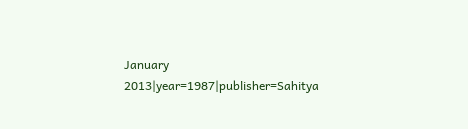January 2013|year=1987|publisher=Sahitya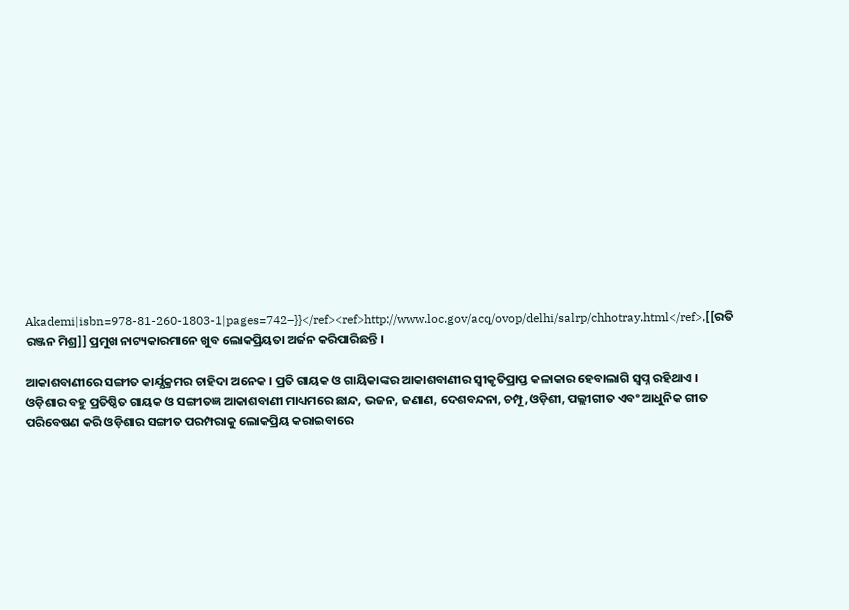Akademi|isbn=978-81-260-1803-1|pages=742–}}</ref><ref>http://www.loc.gov/acq/ovop/delhi/salrp/chhotray.html</ref>,[[ରତି ରଞ୍ଜନ ମିଶ୍ର]] ପ୍ରମୁଖ ନାଟ୍ୟକାରମାନେ ଖୁବ ଲୋକପ୍ରିୟତା ଅର୍ଜନ କରିପାରିଛନ୍ତି ।

ଆକାଶବାଣୀରେ ସଙ୍ଗୀତ କାର୍ଯ୍ଯକ୍ରମର ଚାହିଦା ଅନେକ । ପ୍ରତି ଗାୟକ ଓ ଗାୟିକାଙ୍କର ଆକାଶବାଣୀର ସ୍ଵୀକୃତିପ୍ରାପ୍ତ କଳାକାର ହେବାଲାଗି ସ୍ଵପ୍ନ ରହିଥାଏ । ଓଡ଼ିଶାର ବହୁ ପ୍ରତିଷ୍ଠିତ ଗାୟକ ଓ ସଙ୍ଗୀତଜ୍ଞ ଆକାଶବାଣୀ ମାଧ୍ୟମରେ ଛାନ୍ଦ, ଭଜନ, ଜଣାଣ, ଦେଶବନ୍ଦନା, ଚମ୍ପୂ,ଓଡ଼ିଶୀ, ପଲ୍ଲୀଗୀତ ଏବଂ ଆଧୁନିକ ଗୀତ ପରିବେଷଣ କରି ଓଡ଼ିଶାର ସଙ୍ଗୀତ ପରମ୍ପରାକୁ ଲୋକପ୍ରିୟ କରାଇବାରେ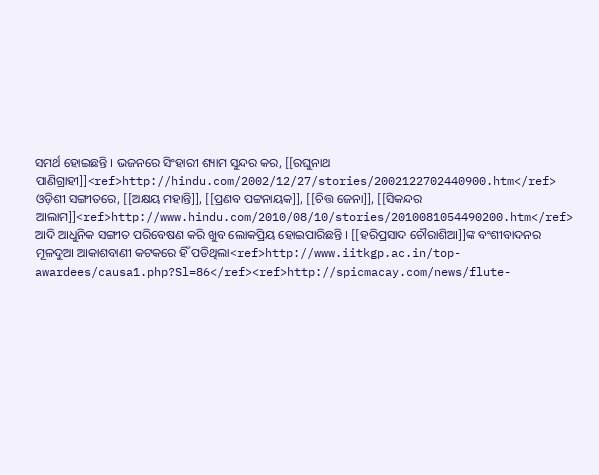ସମର୍ଥ ହୋଇଛନ୍ତି । ଭଜନରେ ସିଂହାରୀ ଶ୍ୟାମ ସୁନ୍ଦର କର, [[ରଘୁନାଥ ପାଣିଗ୍ରାହୀ]]<ref>http://hindu.com/2002/12/27/stories/2002122702440900.htm</ref> ଓଡ଼ିଶୀ ସଙ୍ଗୀତରେ, [[ଅକ୍ଷୟ ମହାନ୍ତି]], [[ପ୍ରଣବ ପଟ୍ଟନାୟକ]], [[ଚିତ୍ତ ଜେନା]], [[ସିକନ୍ଦର ଆଲାମ]]<ref>http://www.hindu.com/2010/08/10/stories/2010081054490200.htm</ref> ଆଦି ଆଧୁନିକ ସଙ୍ଗୀତ ପରିବେଷଣ କରି ଖୁବ ଲୋକପ୍ରିୟ ହୋଇପାରିଛନ୍ତି । [[ହରିପ୍ରସାଦ ଚୌରାଶିଆ]]ଙ୍କ ବଂଶୀବାଦନର ମୂଳଦୁଆ ଆକାଶବାଣୀ କଟକରେ ହିଁ ପଡିଥିଲା<ref>http://www.iitkgp.ac.in/top-awardees/causa1.php?Sl=86</ref><ref>http://spicmacay.com/news/flute-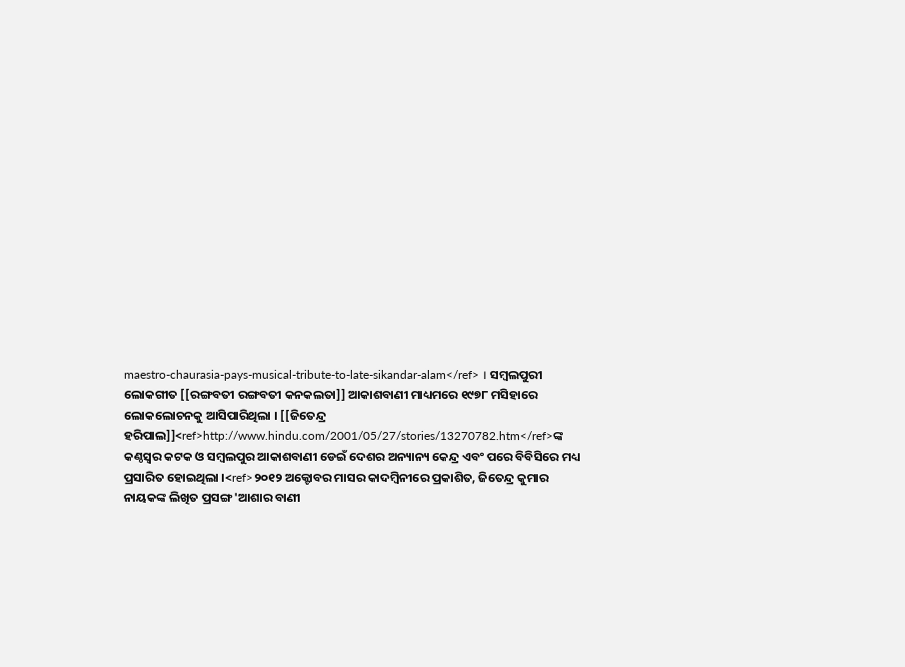maestro-chaurasia-pays-musical-tribute-to-late-sikandar-alam</ref> । ସମ୍ବଲପୁରୀ ଲୋକଗୀତ [[ରଙ୍ଗବତୀ ରଙ୍ଗବତୀ କନକଲତା]] ଆକାଶବାଣୀ ମାଧ୍ୟମରେ ୧୯୭୮ ମସିହାରେ ଲୋକଲୋଚନକୁ ଆସିପାରିଥିଲା । [[ଜିତେନ୍ଦ୍ର ହରିପାଲ]]<ref>http://www.hindu.com/2001/05/27/stories/13270782.htm</ref>ଙ୍କ କଣ୍ଠସ୍ଵର କଟକ ଓ ସମ୍ବଲପୁର ଆକାଶବାଣୀ ଡେଇଁ ଦେଶର ଅନ୍ୟାନ୍ୟ କେନ୍ଦ୍ର ଏବଂ ପରେ ବିବିସିରେ ମଧ୍ୟ ପ୍ରସାରିତ ହୋଇଥିଲା ।<ref>୨୦୧୨ ଅକ୍ଟୋବର ମାସର କାଦମ୍ବିନୀରେ ପ୍ରକାଶିତ, ଜିତେନ୍ଦ୍ର କୁମାର ନାୟକଙ୍କ ଲିଖିତ ପ୍ରସଙ୍ଗ 'ଆଶାର ବାଣୀ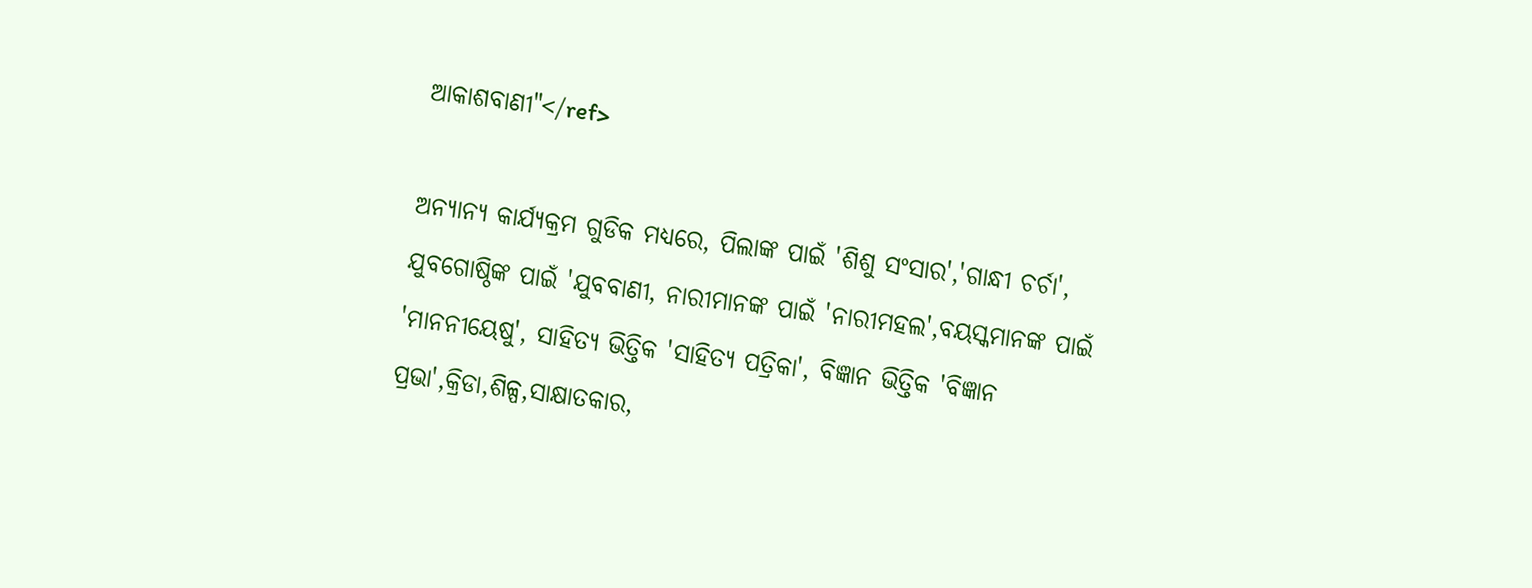ଆକାଶବାଣୀ"</ref>

ଅନ୍ୟାନ୍ୟ କାର୍ଯ୍ୟକ୍ରମ ଗୁଡିକ ମଧ୍ୟରେ, ପିଲାଙ୍କ ପାଇଁ 'ଶିଶୁ ସଂସାର','ଗାନ୍ଧୀ ଚର୍ଚା', ଯୁବଗୋଷ୍ଠିଙ୍କ ପାଇଁ 'ଯୁବବାଣୀ, ନାରୀମାନଙ୍କ ପାଇଁ 'ନାରୀମହଲ',ବୟସ୍କମାନଙ୍କ ପାଇଁ 'ମାନନୀୟେଷୁ', ସାହିତ୍ୟ ଭିତ୍ତିକ 'ସାହିତ୍ୟ ପତ୍ରିକା', ବିଜ୍ଞାନ ଭିତ୍ତିକ 'ବିଜ୍ଞାନ ପ୍ରଭା',କ୍ରିଡା,ଶିଳ୍ପ,ସାକ୍ଷାତକାର,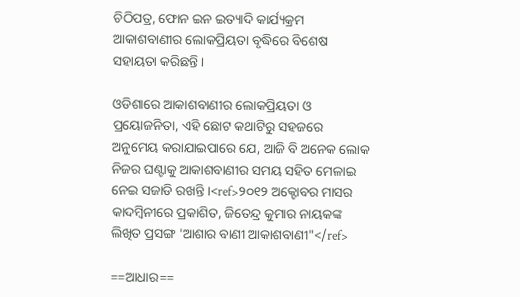ଚିଠିପତ୍ର, ଫୋନ ଇନ ଇତ୍ୟାଦି କାର୍ଯ୍ୟକ୍ରମ ଆକାଶବାଣୀର ଲୋକପ୍ରିୟତା ବୃଦ୍ଧିରେ ବିଶେଷ ସହାୟତା କରିଛନ୍ତି ।

ଓଡିଶାରେ ଆକାଶବାଣୀର ଲୋକପ୍ରିୟତା ଓ ପ୍ରୟୋଜନିତା, ଏହି ଛୋଟ କଥାଟିରୁ ସହଜରେ ଅନୁମେୟ କରାଯାଇପାରେ ଯେ, ଆଜି ବି ଅନେକ ଲୋକ ନିଜର ଘଣ୍ଟାକୁ ଆକାଶବାଣୀର ସମୟ ସହିତ ମେଳାଇ ନେଇ ସଜାଡି ରଖନ୍ତି ।<ref>୨୦୧୨ ଅକ୍ଟୋବର ମାସର କାଦମ୍ବିନୀରେ ପ୍ରକାଶିତ, ଜିତେନ୍ଦ୍ର କୁମାର ନାୟକଙ୍କ ଲିଖିତ ପ୍ରସଙ୍ଗ 'ଆଶାର ବାଣୀ ଆକାଶବାଣୀ"</ref>

==ଆଧାର==